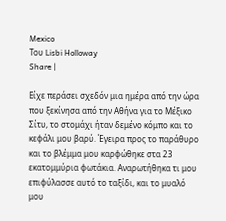Mexico
Του Lisbi Holloway
Share |

Είχε περάσει σχεδόν μια ημέρα από την ώρα που ξεκίνησα από την Αθήνα για το Μέξικο Σίτυ, το στομάχι ήταν δεμένο κόμπο και το κεφάλι μου βαρύ. Έγειρα προς το παράθυρο και το βλέμμα μου καρφώθηκε στα 23 εκατομμύρια φωτάκια. Αναρωτήθηκα τι μου επιφύλασσε αυτό το ταξίδι, και το μυαλό μου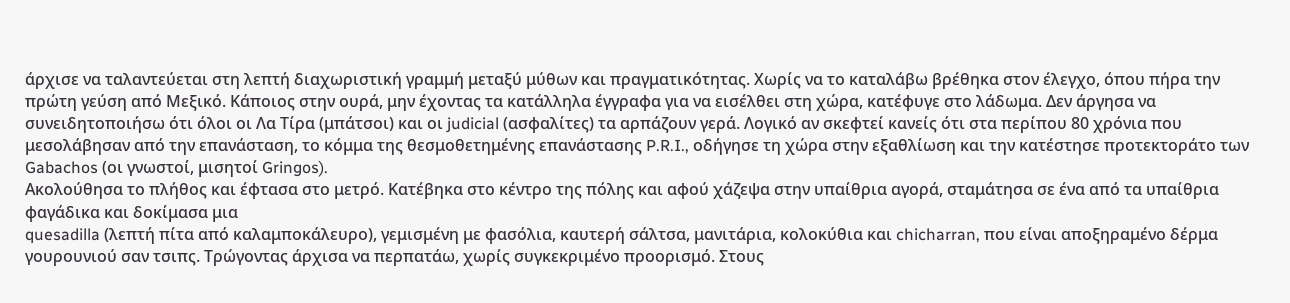άρχισε να ταλαντεύεται στη λεπτή διαχωριστική γραμμή μεταξύ μύθων και πραγματικότητας. Χωρίς να το καταλάβω βρέθηκα στον έλεγχο, όπου πήρα την πρώτη γεύση από Μεξικό. Κάποιος στην ουρά, μην έχοντας τα κατάλληλα έγγραφα για να εισέλθει στη χώρα, κατέφυγε στο λάδωμα. Δεν άργησα να συνειδητοποιήσω ότι όλοι οι Λα Τίρα (μπάτσοι) και οι judicial (ασφαλίτες) τα αρπάζουν γερά. Λογικό αν σκεφτεί κανείς ότι στα περίπου 80 χρόνια που μεσολάβησαν από την επανάσταση, το κόμμα της θεσμοθετημένης επανάστασης P.R.I., οδήγησε τη χώρα στην εξαθλίωση και την κατέστησε προτεκτοράτο των Gabachos (οι γνωστοί, μισητοί Gringos).
Ακολούθησα το πλήθος και έφτασα στο μετρό. Κατέβηκα στο κέντρο της πόλης και αφού χάζεψα στην υπαίθρια αγορά, σταμάτησα σε ένα από τα υπαίθρια φαγάδικα και δοκίμασα μια
quesadilla (λεπτή πίτα από καλαμποκάλευρο), γεμισμένη με φασόλια, καυτερή σάλτσα, μανιτάρια, κολοκύθια και chicharran, που είναι αποξηραμένο δέρμα γουρουνιού σαν τσιπς. Τρώγοντας άρχισα να περπατάω, χωρίς συγκεκριμένο προορισμό. Στους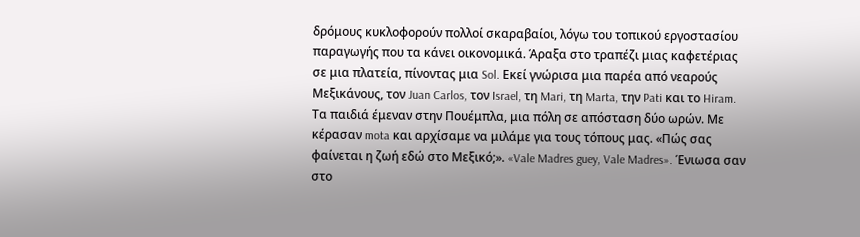δρόμους κυκλοφορούν πολλοί σκαραβαίοι, λόγω του τοπικού εργοστασίου παραγωγής που τα κάνει οικονομικά. Άραξα στο τραπέζι μιας καφετέριας σε μια πλατεία, πίνοντας μια Sol. Εκεί γνώρισα μια παρέα από νεαρούς Μεξικάνους, τον Juan Carlos, τον Israel, τη Mari, τη Marta, την Pati και το Hiram. Τα παιδιά έμεναν στην Πουέμπλα, μια πόλη σε απόσταση δύο ωρών. Με κέρασαν mota και αρχίσαμε να μιλάμε για τους τόπους μας. «Πώς σας φαίνεται η ζωή εδώ στο Μεξικό;». «Vale Madres guey, Vale Madres». Ένιωσα σαν στο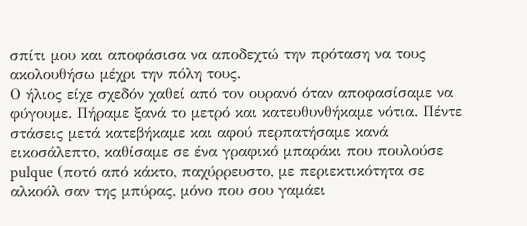σπίτι μου και αποφάσισα να αποδεχτώ την πρόταση να τους ακολουθήσω μέχρι την πόλη τους.
Ο ήλιος είχε σχεδόν χαθεί από τον ουρανό όταν αποφασίσαμε να φύγουμε. Πήραμε ξανά το μετρό και κατευθυνθήκαμε νότια. Πέντε στάσεις μετά κατεβήκαμε και αφού περπατήσαμε κανά εικοσάλεπτο, καθίσαμε σε ένα γραφικό μπαράκι που πουλούσε
pulque (ποτό από κάκτο, παχύρρευστο, με περιεκτικότητα σε αλκοόλ σαν της μπύρας, μόνο που σου γαμάει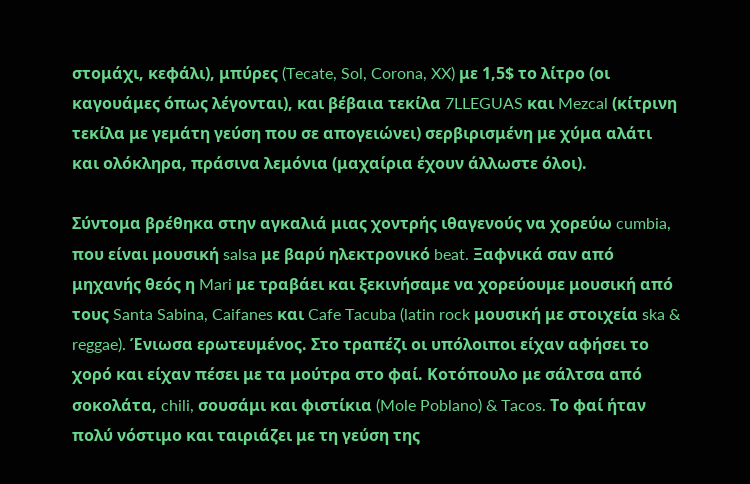στομάχι, κεφάλι), μπύρες (Tecate, Sol, Corona, XX) με 1,5$ το λίτρο (οι καγουάμες όπως λέγονται), και βέβαια τεκίλα 7LLEGUAS και Mezcal (κίτρινη τεκίλα με γεμάτη γεύση που σε απογειώνει) σερβιρισμένη με χύμα αλάτι και ολόκληρα, πράσινα λεμόνια (μαχαίρια έχουν άλλωστε όλοι).

Σύντομα βρέθηκα στην αγκαλιά μιας χοντρής ιθαγενούς να χορεύω cumbia, που είναι μουσική salsa με βαρύ ηλεκτρονικό beat. Ξαφνικά σαν από μηχανής θεός η Mari με τραβάει και ξεκινήσαμε να χορεύουμε μουσική από τους Santa Sabina, Caifanes και Cafe Tacuba (latin rock μουσική με στοιχεία ska & reggae). Ένιωσα ερωτευμένος. Στο τραπέζι οι υπόλοιποι είχαν αφήσει το χορό και είχαν πέσει με τα μούτρα στο φαί. Κοτόπουλο με σάλτσα από σοκολάτα, chili, σουσάμι και φιστίκια (Mole Poblano) & Tacos. Το φαί ήταν πολύ νόστιμο και ταιριάζει με τη γεύση της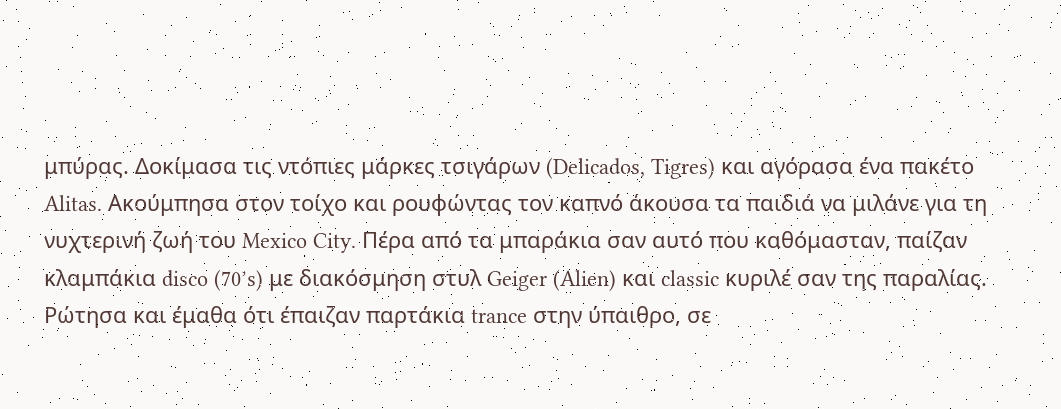μπύρας. Δοκίμασα τις ντόπιες μάρκες τσιγάρων (Delicados, Tigres) και αγόρασα ένα πακέτο Alitas. Ακούμπησα στον τοίχο και ρουφώντας τον καπνό άκουσα τα παιδιά να μιλάνε για τη νυχτερινή ζωή του Mexico City. Πέρα από τα μπαράκια σαν αυτό που καθόμασταν, παίζαν κλαμπάκια disco (70’s) με διακόσμηση στυλ Geiger (Alien) και classic κυριλέ σαν της παραλίας. Ρώτησα και έμαθα ότι έπαιζαν παρτάκια trance στην ύπαιθρο, σε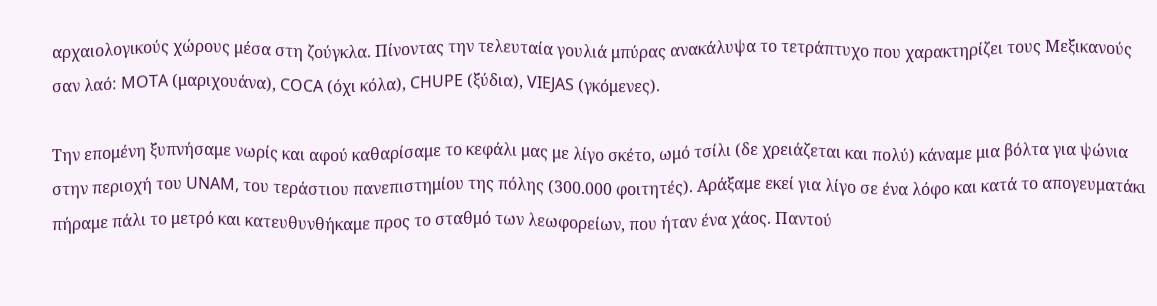αρχαιολογικούς χώρους μέσα στη ζούγκλα. Πίνοντας την τελευταία γουλιά μπύρας ανακάλυψα το τετράπτυχο που χαρακτηρίζει τους Μεξικανούς σαν λαό: MOTA (μαριχουάνα), COCA (όχι κόλα), CHUPE (ξύδια), VIEJAS (γκόμενες).

Την επομένη ξυπνήσαμε νωρίς και αφού καθαρίσαμε το κεφάλι μας με λίγο σκέτο, ωμό τσίλι (δε χρειάζεται και πολύ) κάναμε μια βόλτα για ψώνια στην περιοχή του UNAM, του τεράστιου πανεπιστημίου της πόλης (300.000 φοιτητές). Αράξαμε εκεί για λίγο σε ένα λόφο και κατά το απογευματάκι πήραμε πάλι το μετρό και κατευθυνθήκαμε προς το σταθμό των λεωφορείων, που ήταν ένα χάος. Παντού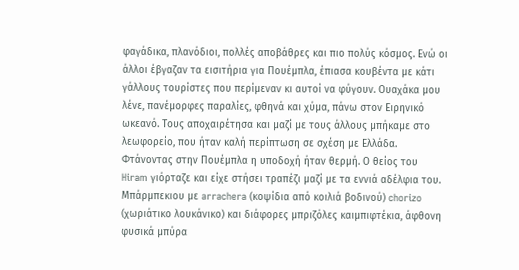φαγάδικα, πλανόδιοι, πολλές αποβάθρες και πιο πολύς κόσμος. Ενώ οι άλλοι έβγαζαν τα εισιτήρια για Πουέμπλα, έπιασα κουβέντα με κάτι γάλλους τουρίστες που περίμεναν κι αυτοί να φύγουν. Ουαχάκα μου λένε, πανέμορφες παραλίες, φθηνά και χύμα, πάνω στον Ειρηνικό ωκεανό. Τους αποχαιρέτησα και μαζί με τους άλλους μπήκαμε στο λεωφορείο, που ήταν καλή περίπτωση σε σχέση με Ελλάδα.
Φτάνοντας στην Πουέμπλα η υποδοχή ήταν θερμή. Ο θείος του
Hiram γιόρταζε και είχε στήσει τραπέζι μαζί με τα εννιά αδέλφια του. Μπάρμπεκιου με arrachera (κοψίδια από κοιλιά βοδινού) chorizo (χωριάτικο λουκάνικο) και διάφορες μπριζόλες καιμπιφτέκια, άφθονη φυσικά μπύρα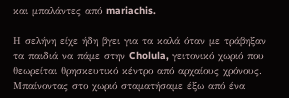και μπαλάντες από mariachis.

Η σελήνη είχε ήδη βγει για τα καλά όταν με τράβηξαν τα παιδιά να πάμε στην Cholula, γειτονικό χωριό που θεωρείται θρησκευτικό κέντρο από αρχαίους χρόνους. Μπαίνοντας στο χωριό σταματήσαμε έξω από ένα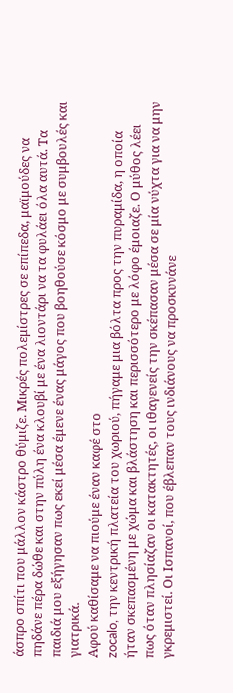άσπρο σπίτι που μάλλον κάστρο θύμιζε. Μικρές πολεμίστρες σε επίπεδα, μαϊμούδες να πηδάνε πέρα δώθε και στην πύλη ένα κλουβί με ένα λιοντάρι να τα φυλάει όλα αυτά. Τα παιδιά μου εξήγησαν πως εκεί μέσα έμενε ένας μάγος που βοηθούσε κόσμο με συμβουλές και γιατρικά.
Αφού καθίσαμε να πιούμε έναν καφέ στο
zocalo, την κεντρική πλατεία του χωριού, πήγαμε μια βόλτα προς την πυραμίδα, η οποία ήταν σκεπασμένη με χώμα και βλάστηση και περισσότερο με λόφο έμοιαζε. Ο μύθος λέει πως όταν πλησίαζαν οι κατακτητές, οι ιθαγενείς την σκέπασαν μέσα σε μία νύχτα για να μην γκρεμιστεί. Οι Ισπανοί, που έβλεπαν τους ινδιάνους να προσκυνάνε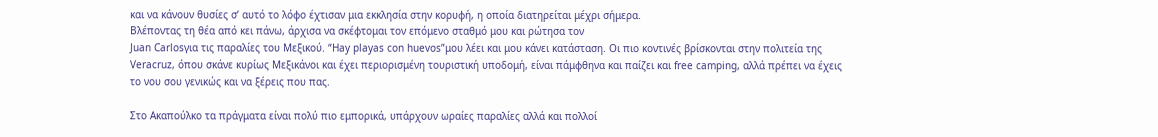και να κάνουν θυσίες σ’ αυτό το λόφο έχτισαν μια εκκλησία στην κορυφή, η οποία διατηρείται μέχρι σήμερα.
Βλέποντας τη θέα από κει πάνω, άρχισα να σκέφτομαι τον επόμενο σταθμό μου και ρώτησα τον
Juan Carlosγια τις παραλίες του Μεξικού. “Hay playas con huevos”μου λέει και μου κάνει κατάσταση. Οι πιο κοντινές βρίσκονται στην πολιτεία της Veracruz, όπου σκάνε κυρίως Μεξικάνοι και έχει περιορισμένη τουριστική υποδομή, είναι πάμφθηνα και παίζει και free camping, αλλά πρέπει να έχεις το νου σου γενικώς και να ξέρεις που πας.

Στο Ακαπούλκο τα πράγματα είναι πολύ πιο εμπορικά, υπάρχουν ωραίες παραλίες αλλά και πολλοί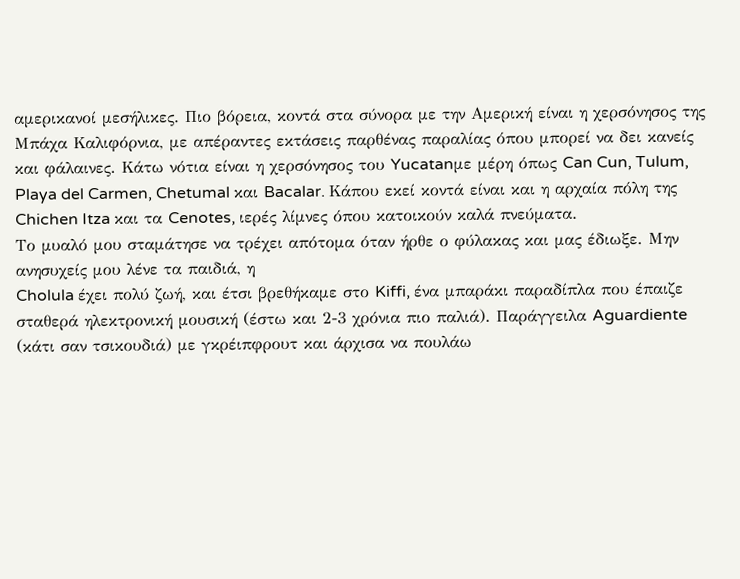αμερικανοί μεσήλικες. Πιο βόρεια, κοντά στα σύνορα με την Αμερική είναι η χερσόνησος της Μπάχα Καλιφόρνια, με απέραντες εκτάσεις παρθένας παραλίας όπου μπορεί να δει κανείς και φάλαινες. Κάτω νότια είναι η χερσόνησος του Yucatanμε μέρη όπως Can Cun, Tulum, Playa del Carmen, Chetumal και Bacalar. Κάπου εκεί κοντά είναι και η αρχαία πόλη της Chichen Itza και τα Cenotes, ιερές λίμνες όπου κατοικούν καλά πνεύματα.
Το μυαλό μου σταμάτησε να τρέχει απότομα όταν ήρθε ο φύλακας και μας έδιωξε. Μην ανησυχείς μου λένε τα παιδιά, η
Cholula έχει πολύ ζωή, και έτσι βρεθήκαμε στο Kiffi, ένα μπαράκι παραδίπλα που έπαιζε σταθερά ηλεκτρονική μουσική (έστω και 2-3 χρόνια πιο παλιά). Παράγγειλα Aguardiente (κάτι σαν τσικουδιά) με γκρέιπφρουτ και άρχισα να πουλάω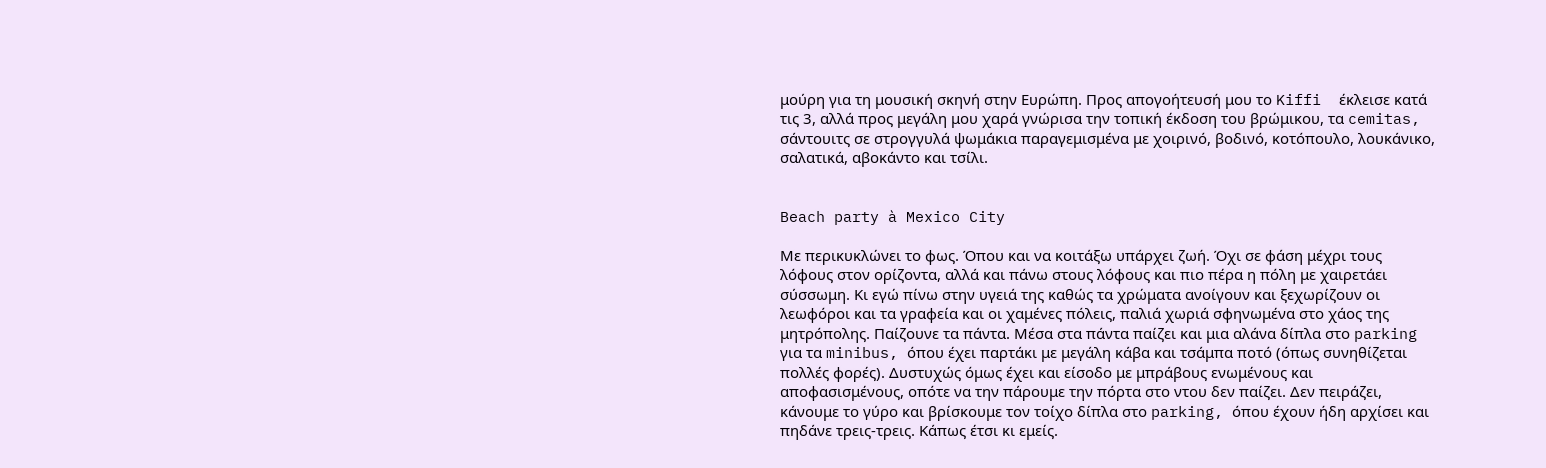μούρη για τη μουσική σκηνή στην Ευρώπη. Προς απογοήτευσή μου το Kiffi  έκλεισε κατά τις 3, αλλά προς μεγάλη μου χαρά γνώρισα την τοπική έκδοση του βρώμικου, τα cemitas, σάντουιτς σε στρογγυλά ψωμάκια παραγεμισμένα με χοιρινό, βοδινό, κοτόπουλο, λουκάνικο, σαλατικά, αβοκάντο και τσίλι.


Beach party à Mexico City

Με περικυκλώνει το φως. Όπου και να κοιτάξω υπάρχει ζωή. Όχι σε φάση μέχρι τους λόφους στον ορίζοντα, αλλά και πάνω στους λόφους και πιο πέρα η πόλη με χαιρετάει σύσσωμη. Κι εγώ πίνω στην υγειά της καθώς τα χρώματα ανοίγουν και ξεχωρίζουν οι λεωφόροι και τα γραφεία και οι χαμένες πόλεις, παλιά χωριά σφηνωμένα στο χάος της μητρόπολης. Παίζουνε τα πάντα. Μέσα στα πάντα παίζει και μια αλάνα δίπλα στο parking για τα minibus, όπου έχει παρτάκι με μεγάλη κάβα και τσάμπα ποτό (όπως συνηθίζεται πολλές φορές). Δυστυχώς όμως έχει και είσοδο με μπράβους ενωμένους και αποφασισμένους, οπότε να την πάρουμε την πόρτα στο ντου δεν παίζει. Δεν πειράζει, κάνουμε το γύρο και βρίσκουμε τον τοίχο δίπλα στο parking, όπου έχουν ήδη αρχίσει και πηδάνε τρεις-τρεις. Κάπως έτσι κι εμείς.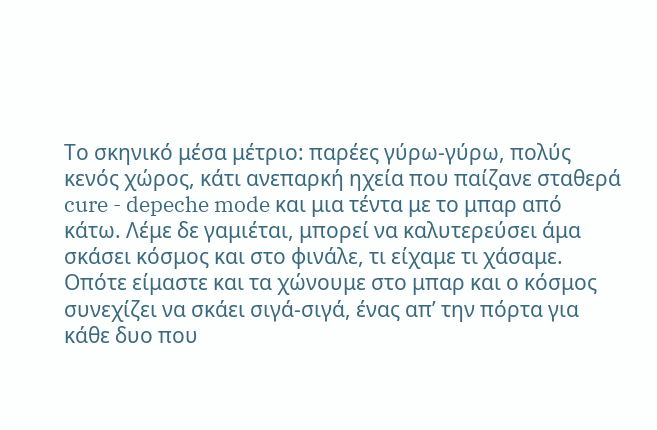Το σκηνικό μέσα μέτριο: παρέες γύρω-γύρω, πολύς κενός χώρος, κάτι ανεπαρκή ηχεία που παίζανε σταθερά cure - depeche mode και μια τέντα με το μπαρ από κάτω. Λέμε δε γαμιέται, μπορεί να καλυτερεύσει άμα σκάσει κόσμος και στο φινάλε, τι είχαμε τι χάσαμε. Οπότε είμαστε και τα χώνουμε στο μπαρ και ο κόσμος συνεχίζει να σκάει σιγά-σιγά, ένας απ’ την πόρτα για κάθε δυο που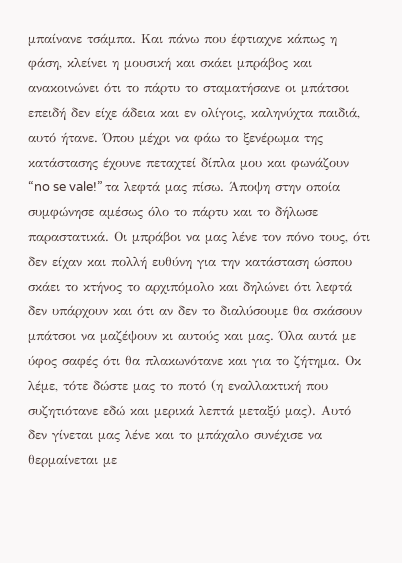μπαίνανε τσάμπα. Και πάνω που έφτιαχνε κάπως η φάση, κλείνει η μουσική και σκάει μπράβος και ανακοινώνει ότι το πάρτυ το σταματήσανε οι μπάτσοι επειδή δεν είχε άδεια και εν ολίγοις, καληνύχτα παιδιά, αυτό ήτανε. Όπου μέχρι να φάω το ξενέρωμα της κατάστασης έχουνε πεταχτεί δίπλα μου και φωνάζουν “no se vale!” τα λεφτά μας πίσω. Άποψη στην οποία συμφώνησε αμέσως όλο το πάρτυ και το δήλωσε παραστατικά. Οι μπράβοι να μας λένε τον πόνο τους, ότι δεν είχαν και πολλή ευθύνη για την κατάσταση ώσπου σκάει το κτήνος το αρχιπόμολο και δηλώνει ότι λεφτά δεν υπάρχουν και ότι αν δεν το διαλύσουμε θα σκάσουν μπάτσοι να μαζέψουν κι αυτούς και μας. Όλα αυτά με ύφος σαφές ότι θα πλακωνότανε και για το ζήτημα. Οκ λέμε, τότε δώστε μας το ποτό (η εναλλακτική που συζητιότανε εδώ και μερικά λεπτά μεταξύ μας). Αυτό δεν γίνεται μας λένε και το μπάχαλο συνέχισε να θερμαίνεται με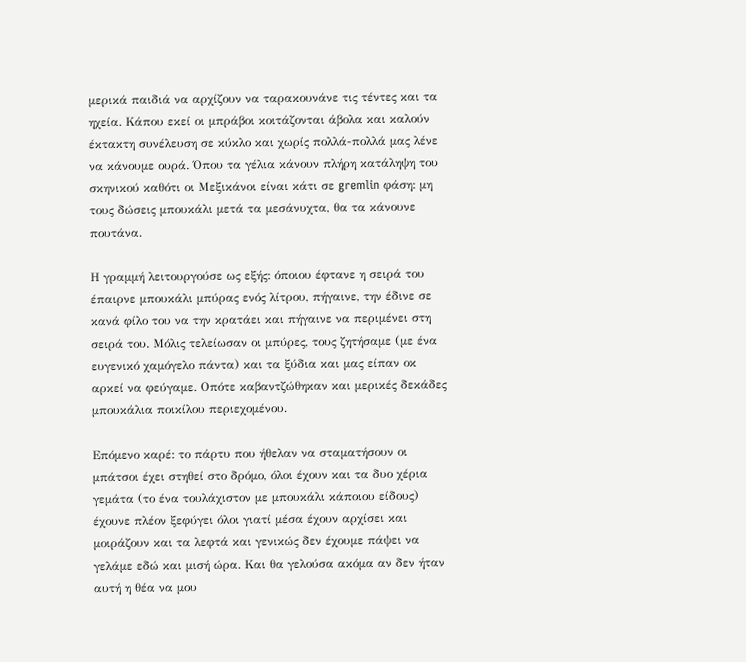μερικά παιδιά να αρχίζουν να ταρακουνάνε τις τέντες και τα ηχεία. Κάπου εκεί οι μπράβοι κοιτάζονται άβολα και καλούν έκτακτη συνέλευση σε κύκλο και χωρίς πολλά-πολλά μας λένε να κάνουμε ουρά. Όπου τα γέλια κάνουν πλήρη κατάληψη του σκηνικού καθότι οι Μεξικάνοι είναι κάτι σε gremlin φάση: μη τους δώσεις μπουκάλι μετά τα μεσάνυχτα, θα τα κάνουνε πουτάνα.

Η γραμμή λειτουργούσε ως εξής: όποιου έφτανε η σειρά του έπαιρνε μπουκάλι μπύρας ενός λίτρου, πήγαινε, την έδινε σε κανά φίλο του να την κρατάει και πήγαινε να περιμένει στη σειρά του. Μόλις τελείωσαν οι μπύρες, τους ζητήσαμε (με ένα ευγενικό χαμόγελο πάντα) και τα ξύδια και μας είπαν οκ αρκεί να φεύγαμε. Οπότε καβαντζώθηκαν και μερικές δεκάδες μπουκάλια ποικίλου περιεχομένου.

Επόμενο καρέ: το πάρτυ που ήθελαν να σταματήσουν οι μπάτσοι έχει στηθεί στο δρόμο, όλοι έχουν και τα δυο χέρια γεμάτα (το ένα τουλάχιστον με μπουκάλι κάποιου είδους) έχουνε πλέον ξεφύγει όλοι γιατί μέσα έχουν αρχίσει και μοιράζουν και τα λεφτά και γενικώς δεν έχουμε πάψει να γελάμε εδώ και μισή ώρα. Και θα γελούσα ακόμα αν δεν ήταν αυτή η θέα να μου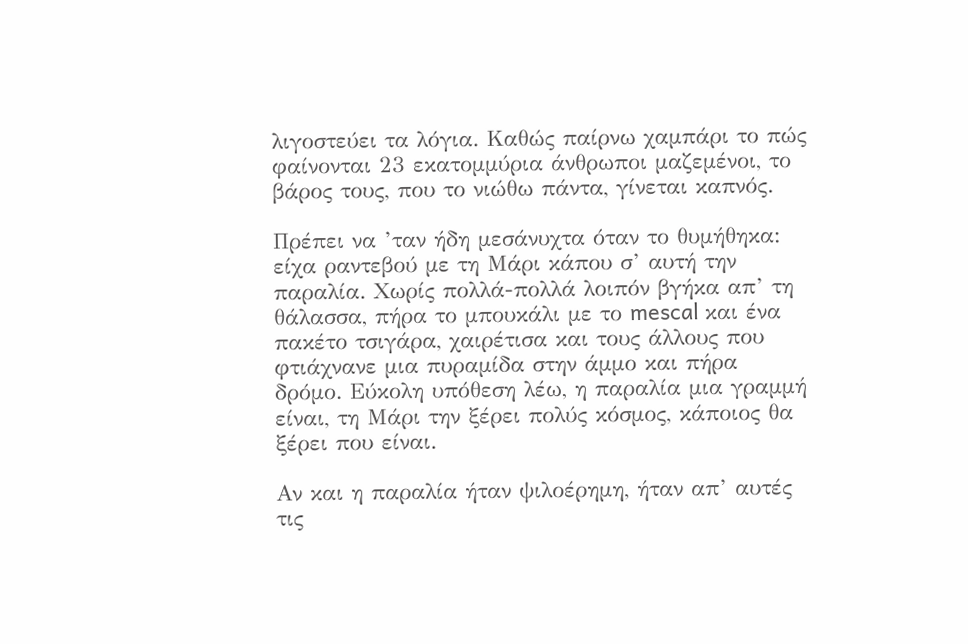λιγοστεύει τα λόγια. Καθώς παίρνω χαμπάρι το πώς φαίνονται 23 εκατομμύρια άνθρωποι μαζεμένοι, το βάρος τους, που το νιώθω πάντα, γίνεται καπνός.

Πρέπει να ’ταν ήδη μεσάνυχτα όταν το θυμήθηκα: είχα ραντεβού με τη Μάρι κάπου σ’ αυτή την παραλία. Χωρίς πολλά-πολλά λοιπόν βγήκα απ’ τη θάλασσα, πήρα το μπουκάλι με το mescal και ένα πακέτο τσιγάρα, χαιρέτισα και τους άλλους που φτιάχνανε μια πυραμίδα στην άμμο και πήρα δρόμο. Εύκολη υπόθεση λέω, η παραλία μια γραμμή είναι, τη Μάρι την ξέρει πολύς κόσμος, κάποιος θα ξέρει που είναι.

Αν και η παραλία ήταν ψιλοέρημη, ήταν απ’ αυτές τις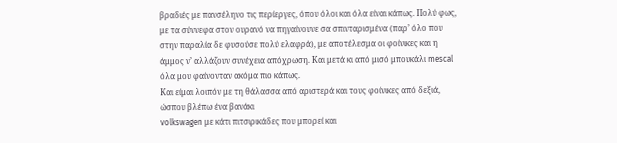βραδιές με πανσέληνο τις περίεργες, όπου όλοι και όλα είναι κάπως. Πολύ φως, με τα σύννεφα στον ουρανό να πηγαίνουνε σα σπινταρισμένα (παρ’ όλο που στην παραλία δε φυσούσε πολύ ελαφρά), με αποτέλεσμα οι φοίνικες και η άμμος ν’ αλλάζουν συνέχεια απόχρωση. Και μετά κι από μισό μπουκάλι mescal όλα μου φαίνονταν ακόμα πιο κάπως.
Και είμαι λοιπόν με τη θάλασσα από αριστερά και τους φοίνικες από δεξιά, ώσπου βλέπω ένα βανάκι
volkswagen με κάτι πιτσιρικάδες που μπορεί και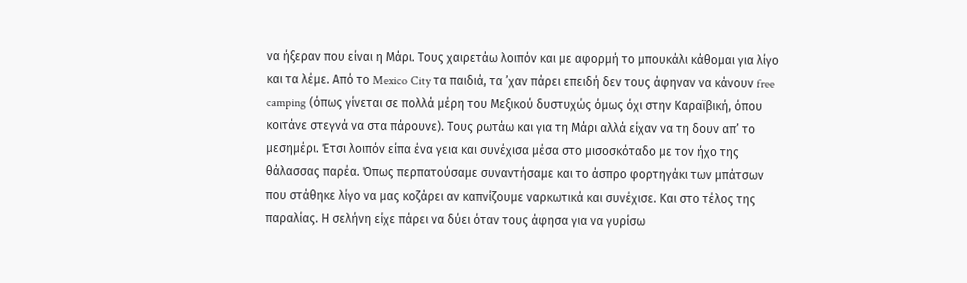να ήξεραν που είναι η Μάρι. Τους χαιρετάω λοιπόν και με αφορμή το μπουκάλι κάθομαι για λίγο και τα λέμε. Από το Mexico City τα παιδιά, τα ’χαν πάρει επειδή δεν τους άφηναν να κάνουν free camping (όπως γίνεται σε πολλά μέρη του Μεξικού δυστυχώς όμως όχι στην Καραϊβική, όπου κοιτάνε στεγνά να στα πάρουνε). Τους ρωτάω και για τη Μάρι αλλά είχαν να τη δουν απ’ το μεσημέρι. Έτσι λοιπόν είπα ένα γεια και συνέχισα μέσα στο μισοσκόταδο με τον ήχο της θάλασσας παρέα. Όπως περπατούσαμε συναντήσαμε και το άσπρο φορτηγάκι των μπάτσων που στάθηκε λίγο να μας κοζάρει αν καπνίζουμε ναρκωτικά και συνέχισε. Και στο τέλος της παραλίας. Η σελήνη είχε πάρει να δύει όταν τους άφησα για να γυρίσω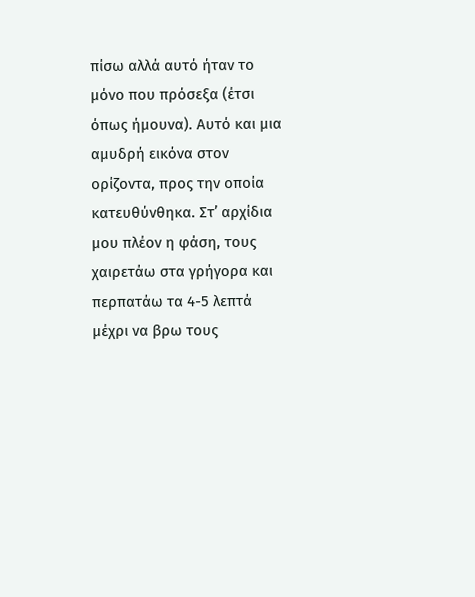πίσω αλλά αυτό ήταν το μόνο που πρόσεξα (έτσι όπως ήμουνα). Αυτό και μια αμυδρή εικόνα στον ορίζοντα, προς την οποία κατευθύνθηκα. Στ’ αρχίδια μου πλέον η φάση, τους χαιρετάω στα γρήγορα και περπατάω τα 4-5 λεπτά μέχρι να βρω τους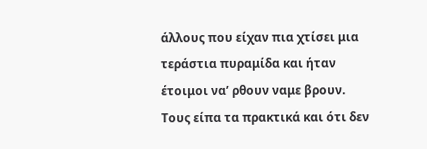άλλους που είχαν πια χτίσει μια τεράστια πυραμίδα και ήταν έτοιμοι να’ ρθουν ναμε βρουν. Τους είπα τα πρακτικά και ότι δεν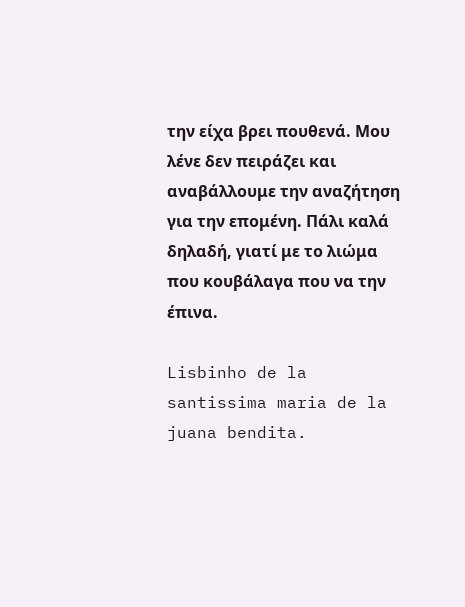την είχα βρει πουθενά. Μου λένε δεν πειράζει και αναβάλλουμε την αναζήτηση για την επομένη. Πάλι καλά δηλαδή, γιατί με το λιώμα που κουβάλαγα που να την έπινα.

Lisbinho de la santissima maria de la juana bendita.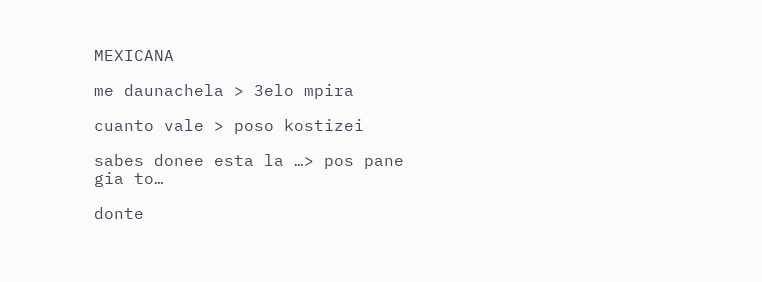MEXICANA

me daunachela > 3elo mpira

cuanto vale > poso kostizei

sabes donee esta la …> pos pane gia to…

donte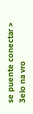se puente conectar > 3elo na vro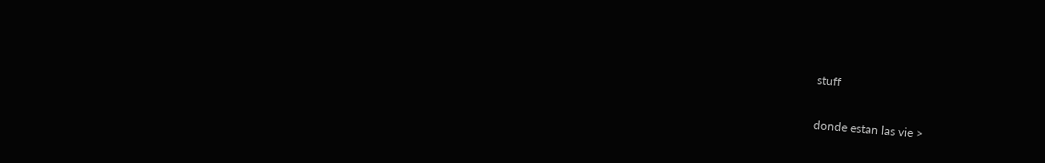stuff

donde estan las vie >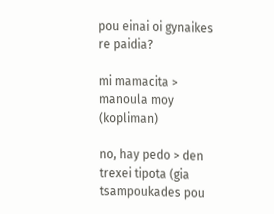pou einai oi gynaikes re paidia?

mi mamacita > manoula moy (kopliman)

no, hay pedo > den trexei tipota (gia tsampoukades pou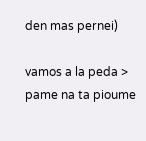den mas pernei)

vamos a la peda > pame na ta pioume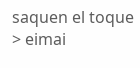saquen el toque > eimai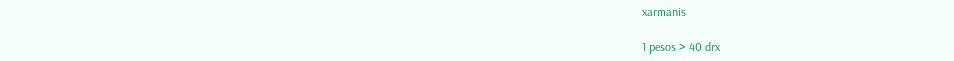xarmanis

1 pesos > 40 drx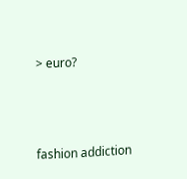> euro?



fashion addiction